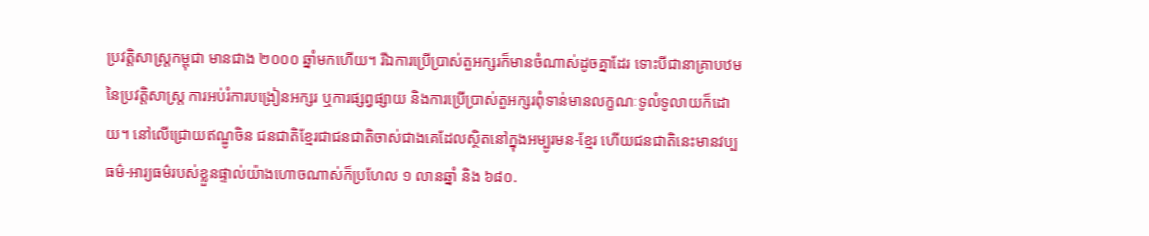ប្រវត្តិសាស្រ្តកម្ពុជា មានជាង ២០០០ ឆ្នាំមកហើយ។ រីឯការប្រើប្រាស់តួអក្សរក៏មានចំណាស់ដូចគ្នាដែរ ទោះបីជានាគ្រាបឋមនៃប្រវត្តិសាស្ត្រ ការអប់រំការបង្រៀនអក្សរ ឬការផ្សព្វផ្សាយ និងការប្រើប្រាស់តួអក្សរពុំទាន់មានលក្ខណៈទូលំទូលាយក៏ដោយ។ នៅលើជ្រោយឥណ្ឌូចិន ជនជាតិខ្មែរជាជនជាតិចាស់ជាងគេដែលស្ថិតនៅក្នុងអម្បូរមន-ខ្មែរ ហើយជនជាតិនេះមានវប្បធម៌-អារ្យធម៌របស់ខ្លួនផ្ទាល់យ៉ាងហោចណាស់ក៏ប្រហែល ១ លានឆ្នាំ និង ៦៨០.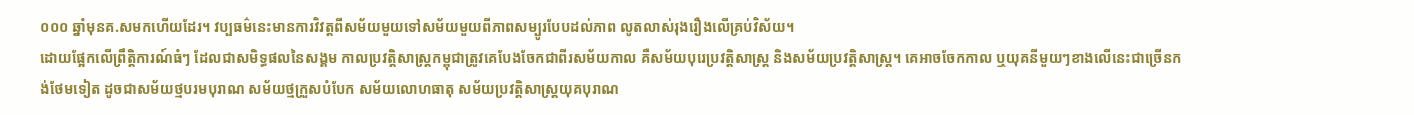០០០ ឆ្នាំមុនគ.សមកហើយដែរ។ វប្បធម៌នេះមានការវិវត្តពីសម័យមួយទៅសម័យមួយពីភាពសម្បូរបែបដល់ភាព លូតលាស់រុងរឿងលើគ្រប់វិស័យ។
ដោយផ្អែកលើព្រឹត្តិការណ៍ធំៗ ដែលជាសមិទ្ធផលនៃសង្គម កាលប្រវត្តិសាស្ត្រកម្ពុជាត្រូវគេបែងចែកជាពីរសម័យកាល គឺសម័យបុរេប្រវត្តិសាស្ត្រ និងសម័យប្រវត្តិសាស្ត្រ។ គេអាចចែកកាល ឬយុគនីមួយៗខាងលើនេះជាច្រើនកង់ថែមទៀត ដូចជាសម័យថ្មបរមបុរាណ សម័យថ្មក្រួសបំបែក សម័យលោហធាតុ សម័យប្រវត្តិសាស្ត្រយុគបុរាណ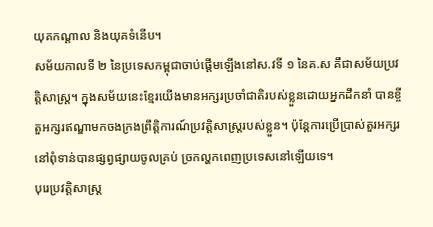យុគកណ្តាល និងយុគទំនើប។
សម័យកាលទី ២ នៃប្រទេសកម្ពុជាចាប់ផ្តើមឡើងនៅស.វទី ១ នៃគ.ស គឹជាសម័យប្រវត្តិសាស្ត្រ។ ក្នុងសម័យនេះខ្មែរយើងមានអក្សរប្រចាំជាតិរបស់ខ្លួនដោយអ្នកដឹកនាំ បានខ្ចីតួអក្សរឥណ្ឌាមកចងក្រងព្រឹត្តិការណ៍ប្រវត្តិសាស្ត្ររបស់ខ្លួន។ ប៉ុន្តែការប្រើប្រាស់តួរអក្សរនៅពុំទាន់បានផ្សព្វផ្សាយចូលគ្រប់ ច្រកល្ហកពេញប្រទេសនៅឡើយទេ។
បុរេប្រវត្តិសាស្ត្រ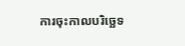ការចុះកាលបរិច្ឆេទ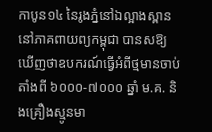កាបូន១៤ នៃរូងភ្នំនៅឯល្អាងស្ពាននៅភាគពាយព្យកម្ពុជា បានសឱ្យឃើញថាឧបករណ៍ធ្វើអំពីថ្មមានចាប់តាំងពី ៦០០០-៧០០០ ឆ្នាំ ម.គ. និងគ្រឿងស្មូនមា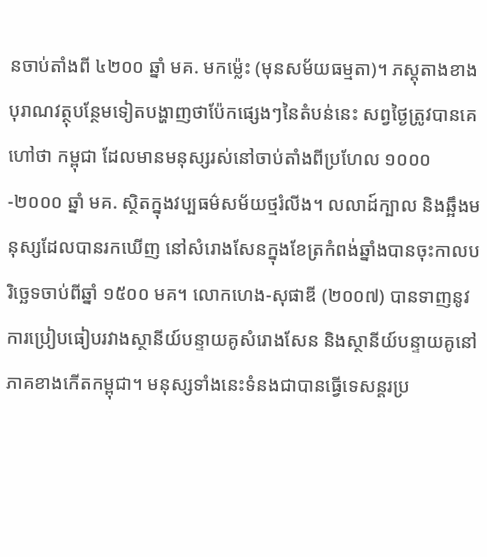នចាប់តាំងពី ៤២០០ ឆ្នាំ មគ. មកម៉្លេះ (មុនសម័យធម្មតា)។ ភស្តុតាងខាងបុរាណវត្ថុបន្ថែមទៀតបង្ហាញថាប៉ែកផ្សេងៗនៃតំបន់នេះ សព្វថ្ងៃត្រូវបានគេហៅថា កម្ពុជា ដែលមានមនុស្សរស់នៅចាប់តាំងពីប្រហែល ១០០០-២០០០ ឆ្នាំ មគ. ស្ថិតក្នុងវប្បធម៌សម័យថ្មរំលីង។ លលាដ៍ក្បាល និងឆ្អឹងមនុស្សដែលបានរកឃើញ នៅសំរោងសែនក្នុងខែត្រកំពង់ឆ្នាំងបានចុះកាលបរិច្ឆេទចាប់ពីឆ្នាំ ១៥០០ មគ។ លោកហេង-សុផាឌី (២០០៧) បានទាញនូវការប្រៀបធៀបរវាងស្ថានីយ៍បន្ទាយគូសំរោងសែន និងស្ថានីយ៍បន្ទាយគូនៅភាគខាងកើតកម្ពុជា។ មនុស្សទាំងនេះទំនងជាបានធ្វើទេសន្តរប្រ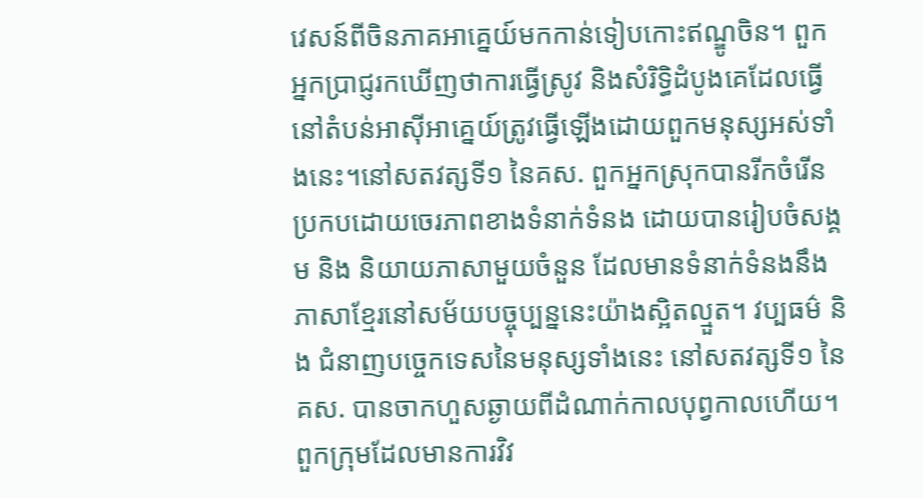វេសន៍ពីចិនភាគអាគ្នេយ៍មកកាន់ទៀបកោះឥណ្ឌូចិន។ ពួកអ្នកប្រាជ្ញរកឃើញថាការធ្វើស្រូវ និងសំរិទ្ធិដំបូងគេដែលធ្វើនៅតំបន់អាស៊ីអាគ្នេយ៍ត្រូវធ្វើឡើងដោយពួកមនុស្សអស់ទាំងនេះ។នៅសតវត្សទី១ នៃគស. ពួកអ្នកស្រុកបានរីកចំរើនប្រកបដោយចេរភាពខាងទំនាក់ទំនង ដោយបានរៀបចំសង្គម និង និយាយភាសាមួយចំនួន ដែលមានទំនាក់ទំនងនឹងភាសាខ្មែរនៅសម័យបច្ចុប្បន្ននេះយ៉ាងស្អិតល្មួត។ វប្បធម៌ និង ជំនាញបច្ចេកទេសនៃមនុស្សទាំងនេះ នៅសតវត្សទី១ នៃគស. បានចាកហួសឆ្ងាយពីដំណាក់កាលបុព្វកាលហើយ។ ពួកក្រុមដែលមានការវិវ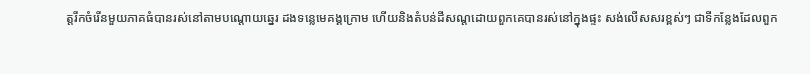ត្តរីកចំរើនមួយភាគធំបានរស់នៅតាមបណ្ដោយឆ្នេរ ដងទន្លេមេគង្គក្រោម ហើយនិងតំបន់ដីសណ្ដដោយពួកគេបានរស់នៅក្នុងផ្ទះ សង់លើសសរខ្ពស់ៗ ជាទីកន្លែងដែលពួក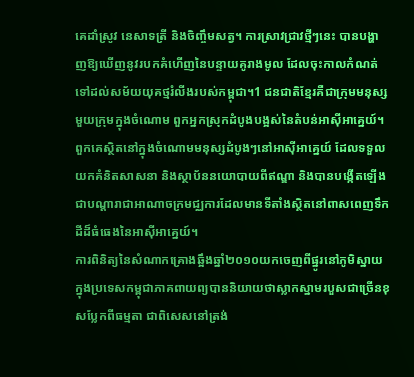គេដាំស្រូវ នេសាទត្រី និងចិញ្ចឹមសត្វ។ ការស្រាវជ្រាវថ្មីៗនេះ បានបង្ហាញឱ្យឃើញនូវរបកគំហើញនៃបន្ទាយគូរាងមូល ដែលចុះកាលកំណត់ទៅដល់សម័យយុគថ្មរំលីងរបស់កម្ពុជា។1 ជនជាតិខ្មែរគឺជាក្រុមមនុស្សមួយក្រុមក្នុងចំណោម ពួកអ្នកស្រុកដំបូងបង្អស់នៃតំបន់អាស៊ីអាគ្នេយ៍។ ពួកគេស្ថិតនៅក្នុងចំណោមមនុស្សដំបូងៗនៅអាស៊ីអាគ្នេយ៍ ដែលទទួលយកគំនិតសាសនា និងស្ថាប័ននយោបាយពីឥណ្ឌា និងបានបង្កើតឡើងជាបណ្ដារាជាអាណាចក្រមជ្ឈការដែលមានទីតាំងស្ថិតនៅពាសពេញទឹកដីដ៏ធំធេងនៃអាស៊ីអាគ្នេយ៍។
ការពិនិត្យនៃសំណាកគ្រោងឆ្អឹងឆ្នាំ២០១០យកចេញពីផ្នូរនៅភូមិស្នាយក្នុងប្រទេសកម្ពុជាភាគពាយព្យបាននិយាយថាស្លាកស្នាមរបួសជាច្រើនខុសប្លែកពីធម្មតា ជាពិសេសនៅត្រង់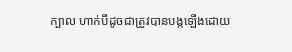ក្បាល ហាក់បីដូចជាត្រូវបានបង្កឡើងដោយ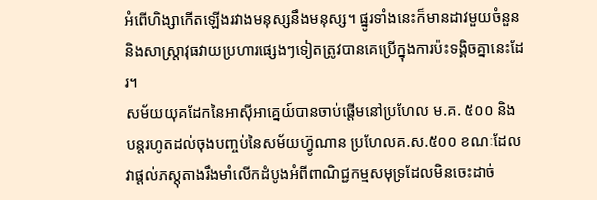អំពើហិង្សាកើតឡើងរវាងមនុស្សនឹងមនុស្ស។ ផ្នូរទាំងនេះក៏មានដាវមួយចំនួន និងសាស្ត្រាវុធវាយប្រហារផ្សេងៗទៀតត្រូវបានគេប្រើក្នុងការប៉ះទង្គិចគ្នានេះដែរ។
សម័យយុគដែកនៃអាស៊ីអាគ្នេយ៍បានចាប់ផ្ដើមនៅប្រហែល ម.គ. ៥០០ និង បន្តរហូតដល់ចុងបញ្ចប់នៃសម័យហ៊្វូណាន ប្រហែលគ.ស.៥០០ ខណៈដែលវាផ្ដល់ភស្តុតាងរឹងមាំលើកដំបូងអំពីពាណិជ្ជកម្មសមុទ្រដែលមិនចេះដាច់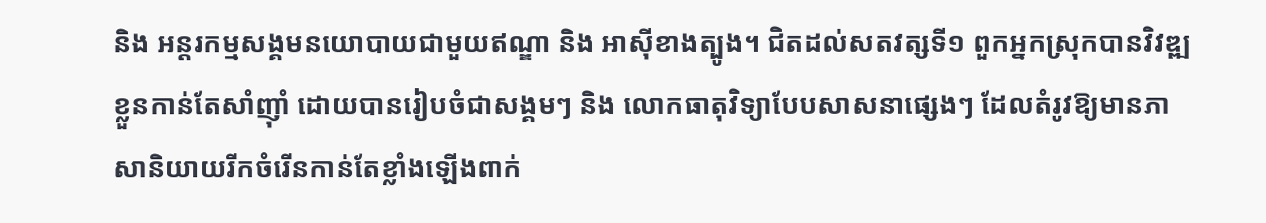និង អន្តរកម្មសង្គមនយោបាយជាមួយឥណ្ឌា និង អាស៊ីខាងត្បូង។ ជិតដល់សតវត្សទី១ ពួកអ្នកស្រុកបានវិវឌ្ឍខ្លួនកាន់តែសាំញ៉ាំ ដោយបានរៀបចំជាសង្គមៗ និង លោកធាតុវិទ្យាបែបសាសនាផ្សេងៗ ដែលតំរូវឱ្យមានភាសានិយាយរីកចំរើនកាន់តែខ្លាំងឡើងពាក់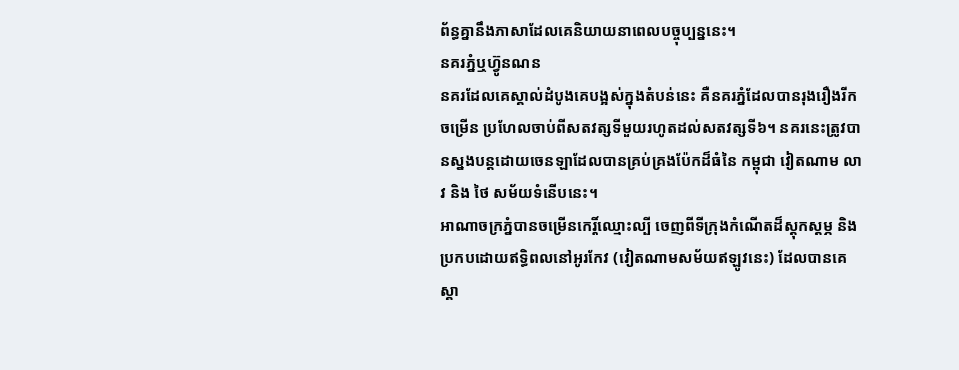ព័ន្ធគ្នានឹងភាសាដែលគេនិយាយនាពេលបច្ចុប្បន្ននេះ។
នគរភ្នំឬហ៊្វូនណន
នគរដែលគេស្គាល់ដំបូងគេបង្អស់ក្នុងតំបន់នេះ គឺនគរភ្នំដែលបានរុងរឿងរីកចម្រើន ប្រហែលចាប់ពីសតវត្សទីមួយរហូតដល់សតវត្សទី៦។ នគរនេះត្រូវបានស្នងបន្តដោយចេនឡាដែលបានគ្រប់គ្រងប៉ែកដ៏ធំនៃ កម្ពុជា វៀតណាម លាវ និង ថៃ សម័យទំនើបនេះ។
អាណាចក្រភ្នំបានចម្រើនកេរ្តិ៍ឈ្មោះល្បី ចេញពីទីក្រុងកំណើតដ៏ស្ដុកស្ដម្ភ និងប្រកបដោយឥទ្ធិពលនៅអូរកែវ (វៀតណាមសម័យឥឡូវនេះ) ដែលបានគេស្គា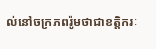ល់នៅចក្រភពរ៉ូមថាជាខត្តិករៈ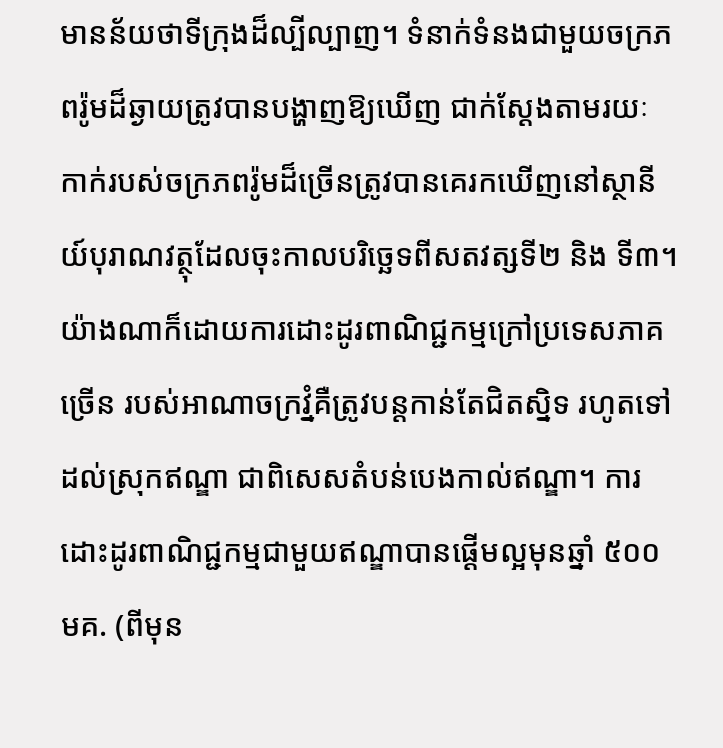មានន័យថាទីក្រុងដ៏ល្បីល្បាញ។ ទំនាក់ទំនងជាមួយចក្រភពរ៉ូមដ៏ឆ្ងាយត្រូវបានបង្ហាញឱ្យឃើញ ជាក់ស្ដែងតាមរយៈ កាក់របស់ចក្រភពរ៉ូមដ៏ច្រើនត្រូវបានគេរកឃើញនៅស្ថានីយ៍បុរាណវត្ថុដែលចុះកាលបរិច្ឆេទពីសតវត្សទី២ និង ទី៣។ យ៉ាងណាក៏ដោយការដោះដូរពាណិជ្ជកម្មក្រៅប្រទេសភាគច្រើន របស់អាណាចក្រវ្នំគឺត្រូវបន្តកាន់តែជិតស្និទ រហូតទៅដល់ស្រុកឥណ្ឌា ជាពិសេសតំបន់បេងកាល់ឥណ្ឌា។ ការដោះដូរពាណិជ្ជកម្មជាមួយឥណ្ឌាបានផ្ដើមល្អមុនឆ្នាំ ៥០០ មគ. (ពីមុន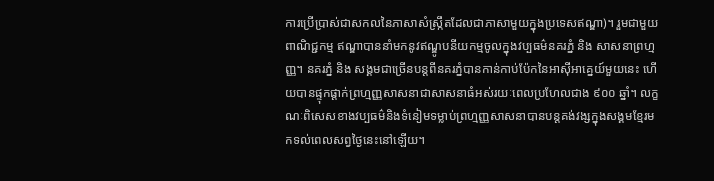ការប្រើប្រាស់ជាសកលនៃភាសាសំស្ក្រឹតដែលជាភាសាមួយក្នុងប្រទេសឥណ្ឌា)។ រួមជាមួយពាណិជ្ជកម្ម ឥណ្ឌាបាននាំមកនូវឥណ្ឌូបនីយកម្មចូលក្នុងវប្បធម៌នគរភ្នំ និង សាសនាព្រហ្មញ្ញ។ នគរភ្នំ និង សង្គមជាច្រើនបន្តពីនគរភ្នំបានកាន់កាប់ប៉ែកនៃអាស៊ីអាគ្នេយ៍មួយនេះ ហើយបានផ្ទុកផ្ដាក់ព្រហ្មញ្ញសាសនាជាសាសនាធំអស់រយៈពេលប្រហែលជាង ៩០០ ឆ្នាំ។ លក្ខណៈពិសេសខាងវប្បធម៌និងទំនៀមទម្លាប់ព្រហ្មញ្ញសាសនាបានបន្តគង់វង្សក្នុងសង្គមខ្មែរមកទល់ពេលសព្វថ្ងៃនេះនៅឡើយ។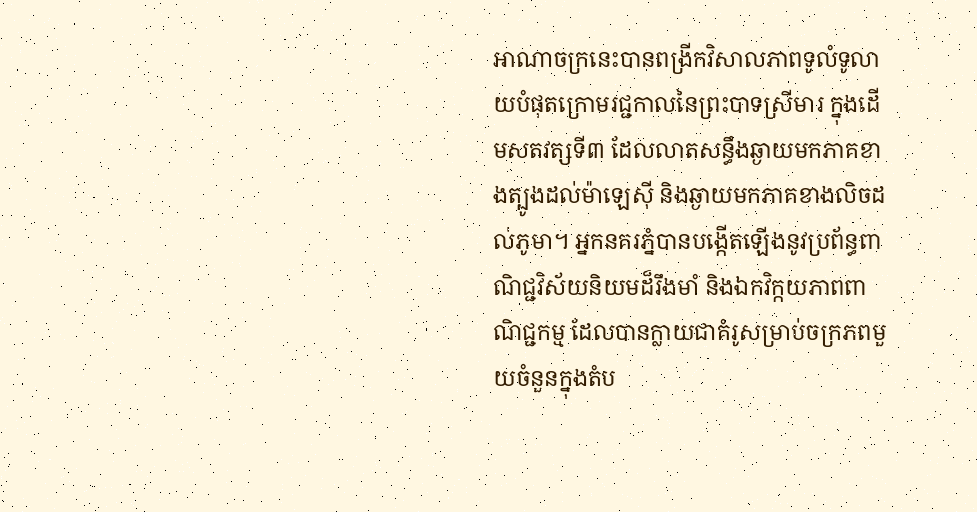អាណាចក្រនេះបានពង្រីកវិសាលភាពទូលំទូលាយបំផុតក្រោមរជ្ជកាលនៃព្រះបាទស្រីមារ ក្នុងដើមសតវត្សទី៣ ដែលលាតសន្ធឹងឆ្ងាយមកភាគខាងត្បូងដល់ម៉ាឡេស៊ី និងឆ្ងាយមកភាគខាងលិចដល់ភូមា។ អ្នកនគរភ្នំបានបង្កើតឡើងនូវប្រព័ន្ធពាណិជ្ជវិស័យនិយមដ៏រឹងមាំ និងឯកវិក្កយភាពពាណិជ្ជកម្ម ដែលបានក្លាយជាគំរូសម្រាប់ចក្រភពមួយចំនួនក្នុងតំប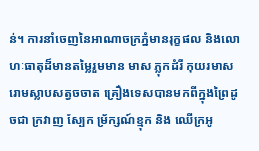ន់។ ការនាំចេញនៃអាណាចក្រភ្នំមានរុក្ខផល និងលោហៈធាតុដ៏មានតម្លៃរួមមាន មាស ភ្លុកដំរី កុយរមាស រោមស្លាបសត្វចចាត គ្រឿងទេសបានមកពីក្នុងព្រៃដូចជា ក្រវាញ ស្បែក ម្រ័ក្សណ៍ខ្មុក និង ឈើក្រអូ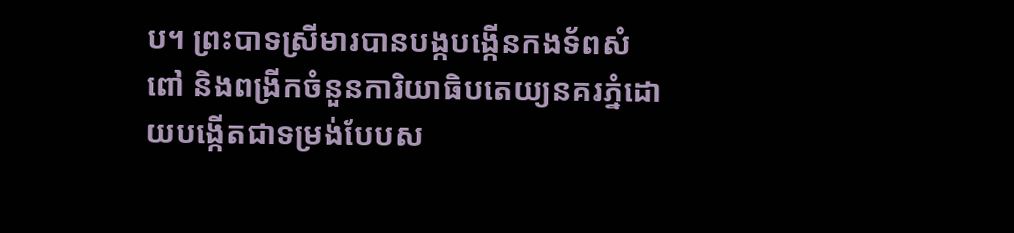ប។ ព្រះបាទស្រីមារបានបង្កបង្កើនកងទ័ពសំពៅ និងពង្រីកចំនួនការិយាធិបតេយ្យនគរភ្នំដោយបង្កើតជាទម្រង់បែបស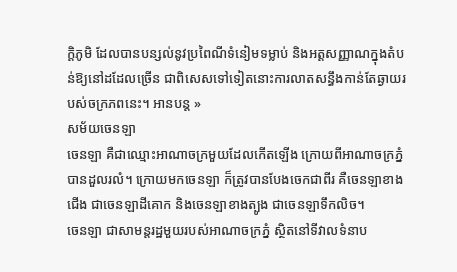ក្ដិភូមិ ដែលបានបន្សល់នូវប្រពៃណីទំនៀមទម្លាប់ និងអត្តសញ្ញាណក្នុងតំបន់ឱ្យនៅដដែលច្រើន ជាពិសេសទៅទៀតនោះការលាតសន្ធឹងកាន់តែឆ្ងាយរបស់ចក្រភពនេះ។ អានបន្ត »
សម័យចេនឡា
ចេនឡា គឺជាឈ្មោះអាណាចក្រមួយដែលកើតឡើង ក្រោយពីអាណាចក្រភ្នំ បានដួលរលំ។ ក្រោយមកចេនឡា ក៏ត្រូវបានបែងចេកជាពីរ គឺចេនឡាខាងជើង ជាចេនឡាដីគោក និងចេនឡាខាងត្បូង ជាចេនឡាទឹកលិច។
ចេនឡា ជាសាមន្តរដ្ឋមួយរបស់អាណាចក្រភ្នំ ស្ថិតនៅទីវាលទំនាប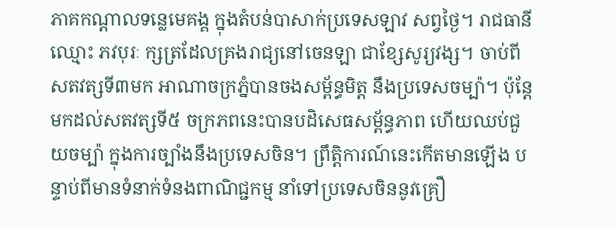ភាគកណ្ដាលទន្លេមេគង្គ ក្នុងតំបន់បាសាក់ប្រទេសឡាវ សព្វថ្ងៃ។ រាជធានីឈ្មោះ ភវបុរៈ ក្សត្រដែលគ្រងរាជ្យនៅចេនឡា ជាខ្សែសូរ្យវង្ស។ ចាប់ពីសតវត្សទី៣មក អាណាចក្រភ្នំបានចងសម្ព័ន្ធមិត្ត នឹងប្រទេសចម្ប៉ា។ ប៉ុន្តែមកដល់សតវត្សទី៥ ចក្រភពនេះបានបដិសេធសម្ព័ន្ធភាព ហើយឈប់ជួយចម្ប៉ា ក្នុងការច្បាំងនឹងប្រទេសចិន។ ព្រឹត្តិការណ៍នេះកើតមានឡើង បន្ទាប់ពីមានទំនាក់ទំនងពាណិជ្ជកម្ម នាំទៅប្រទេសចិននូវគ្រឿ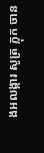ងអលង្ការ សូត្រ ភ្លុក ចាន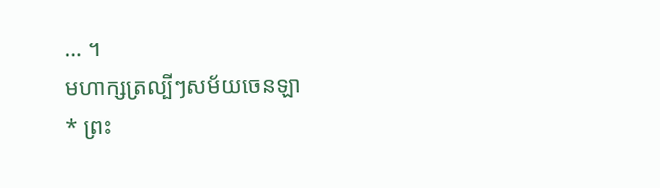… ។
មហាក្សត្រល្បីៗសម័យចេនឡា
* ព្រះ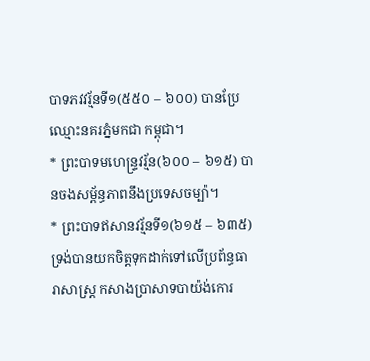បាទភវវរ្ម័នទី១(៥៥០ – ៦០០) បានប្រែឈ្មោះនគរភ្នំមកជា កម្ពុជា។
* ព្រះបាទមហេន្ទ្រវរ្ម័ន(៦០០ – ៦១៥) បានចងសម្ព័ន្ធភាពនឹងប្រទេសចម្ប៉ា។
* ព្រះបាទឥសានវរ្ម័នទី១(៦១៥ – ៦៣៥) ទ្រង់បានយកចិត្តទុកដាក់ទៅលើប្រព័ន្ធធារាសាស្ត្រ កសាងប្រាសាទបាយ៉ង់កោរ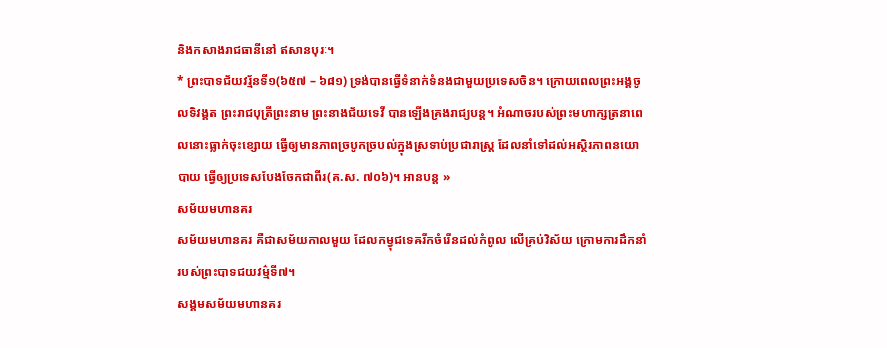និងកសាងរាជធានីនៅ ឥសានបុរៈ។
* ព្រះបាទជ័យវរ្ម័នទី១(៦៥៧ – ៦៨១) ទ្រង់បានធ្វើទំនាក់ទំនងជាមួយប្រទេសចិន។ ក្រោយពេលព្រះអង្គចូលទិវង្គត ព្រះរាជបុត្រីព្រះនាម ព្រះនាងជ័យទេវី បានឡើងគ្រងរាជ្យបន្ត។ អំណាចរបស់ព្រះមហាក្សត្រនាពេលនោះធ្លាក់ចុះខ្សោយ ធ្វើឲ្យមានភាពច្របូកច្របល់ក្នុងស្រទាប់ប្រជារាស្ត្រ ដែលនាំទៅដល់អស្ថិរភាពនយោបាយ ធ្វើឲ្យប្រទេសបែងចែកជាពីរ(គ.ស. ៧០៦)។ អានបន្ត »
សម័យមហានគរ
សម័យមហានគរ គឺជាសម័យកាលមួយ ដែលកម្វុជទេឝរីកចំរើនដល់កំពូល លើគ្រប់វិស័យ ក្រោមការដឹកនាំរបស់ព្រះបាទជយវម៌្មទី៧។
សង្គមសម័យមហានគរ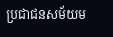ប្រជាជនសម័យម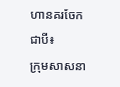ហានគរចែកជាបី៖
ក្រុមសាសនា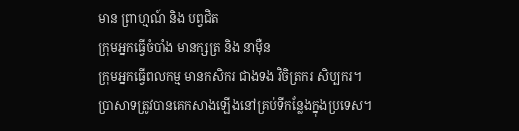មាន ព្រាហ្មណ៍ និង បព្វជិត
ក្រុមអ្នកធ្វើចំបាំង មានក្សត្រ និង នាម៉ឺន
ក្រុមអ្នកធ្វើពលកម្ម មានកសិករ ជាងទង វិចិត្រករ សិប្បករ។
ប្រាសាទត្រូវបានគេកសាងឡើងនៅគ្រប់ទីកន្លែងក្នុងប្រទេស។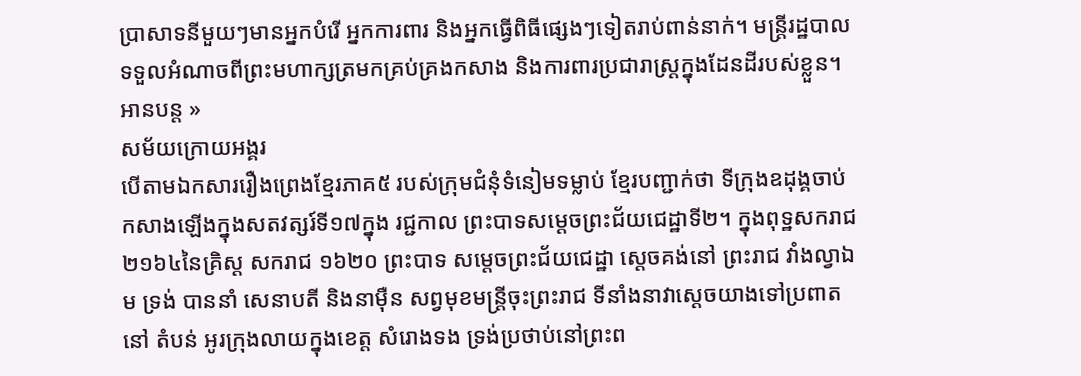ប្រាសាទនីមួយៗមានអ្នកបំរើ អ្នកការពារ និងអ្នកធ្វើពិធីផ្សេងៗទៀតរាប់ពាន់នាក់។ មន្ត្រីរដ្ឋបាលទទួលអំណាចពីព្រះមហាក្សត្រមកគ្រប់គ្រងកសាង និងការពារប្រជារាស្ត្រក្នុងដែនដីរបស់ខ្លួន។ អានបន្ត »
សម័យក្រោយអង្គរ
បើតាមឯកសាររឿងព្រេងខែ្មរភាគ៥ របស់ក្រុមជំនុំទំនៀមទម្លាប់ ខែ្មរបញ្ជាក់ថា ទីក្រុងឧដុង្គចាប់ កសាងឡើងក្នុងសតវត្សរ៍ទី១៧ក្នុង រជ្ជកាល ព្រះបាទសមេ្តចព្រះជ័យជេដ្ឋាទី២។ ក្នុងពុទ្ឋសករាជ ២១៦៤នៃគ្រិស្ត សករាជ ១៦២០ ព្រះបាទ សមេ្តចព្រះជ័យជេដ្ឋា សេ្តចគង់នៅ ព្រះរាជ វាំងល្វាឯម ទ្រង់ បាននាំ សេនាបតី និងនាម៉ឺន សព្វមុខមន្រ្តីចុះព្រះរាជ ទីនាំងនាវាសេ្តចយាងទៅប្រពាតនៅ តំបន់ អូរក្រុងលាយក្នុងខេត្ត សំរោងទង ទ្រង់ប្រថាប់នៅព្រះព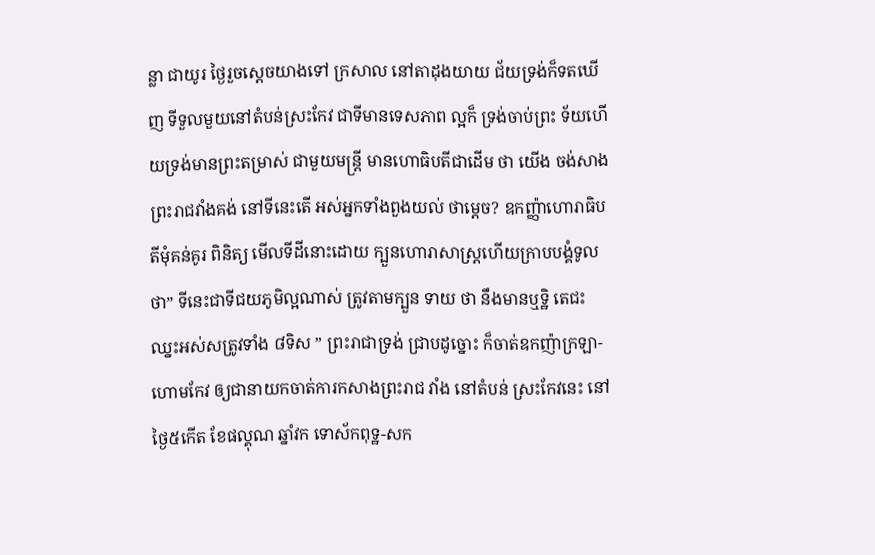ន្លា ជាយូរ ថៃ្ងរួចសេ្តចយាងទៅ ក្រសាល នៅតាដុងយាយ ជ័យទ្រង់ក៏ទតឃើញ ទីទួលមួយនៅតំបន់ស្រះកែវ ជាទីមានទេសភាព ល្អក៏ ទ្រង់ចាប់ព្រះ ទ័យហើយទ្រង់មានព្រះតម្រាស់ ជាមួយមន្រ្តី មានហោធិបតីជាដើម ថា យើង ចង់សាងព្រះរាជវាំងគង់ នៅទីនេះតើ អស់អ្នកទាំងពួងយល់ ថាមេ្តច? ឧកញ្ញ៉ាហោរាធិបតីមុំគន់គូរ ពិនិត្យ មើលទីដីនោះដោយ ក្បួនហោរាសាស្រ្តហើយក្រាបបង្គំទូលថា” ទីនេះជាទីជយភូមិល្អណាស់ ត្រូវតាមក្បួន ទាយ ថា នឹងមានឬទ្ឋិ តេជះ ឈ្នះអស់សត្រូវទាំង ៨ទិស ” ព្រះរាជាទ្រង់ ជ្រាបដូច្នោះ ក៏ចាត់ឧកញ៉ាក្រឡា-ហោមកែវ ឲ្យជានាយកចាត់ការកសាងព្រះរាជ វាំង នៅតំបន់ ស្រះកែវនេះ នៅ ថៃ្ង៥កើត ខែផល្គុណ ឆ្នាំវក ទោស័កពុទ្ឋ-សក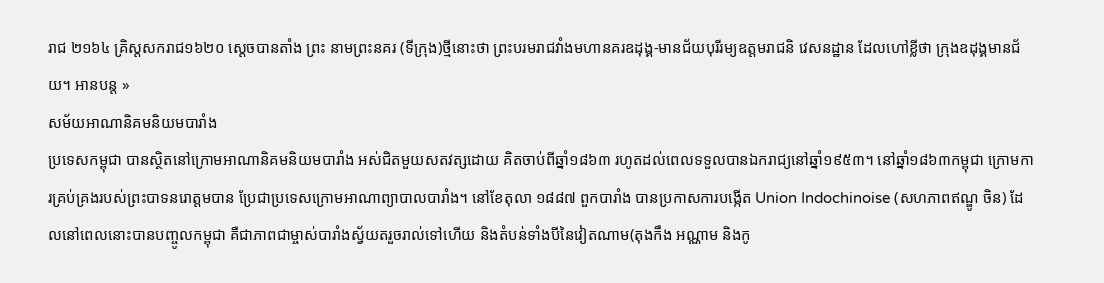រាជ ២១៦៤ គ្រិស្តសករាជ១៦២០ សេ្តចបានតាំង ព្រះ នាមព្រះនគរ (ទីក្រុង)ថ្មីនោះថា ព្រះបរមរាជវាំងមហានគរឧដុង្គ-មានជ័យបុរីរម្យឧត្តមរាជនិ វេសនដ្ឋាន ដែលហៅខ្លីថា ក្រុងឧដុង្គមានជ័យ។ អានបន្ត »
សម័យអាណានិគមនិយមបារាំង
ប្រទេសកម្ពុជា បានស្ថិតនៅក្រោមអាណានិគមនិយមបារាំង អស់ជិតមួយសតវត្សដោយ គិតចាប់ពីឆ្នាំ១៨៦៣ រហូតដល់ពេលទទួលបានឯករាជ្យនៅឆ្នាំ១៩៥៣។ នៅឆ្នាំ១៨៦៣កម្ពុជា ក្រោមការគ្រប់គ្រងរបស់ព្រះបាទនរោត្តមបាន ប្រែជាប្រទេសក្រោមអាណាព្យាបាលបារាំង។ នៅខែតុលា ១៨៨៧ ពួកបារាំង បានប្រកាសការបង្កើត Union Indochinoise (សហភាពឥណ្ឌូ ចិន) ដែលនៅពេលនោះបានបញ្ចូលកម្ពុជា គឺជាភាពជាម្ចាស់បារាំងស្វ័យតរួចរាល់ទៅហើយ និងតំបន់ទាំងបីនៃវៀតណាម(តុងកឹង អណ្ណាម និងកូ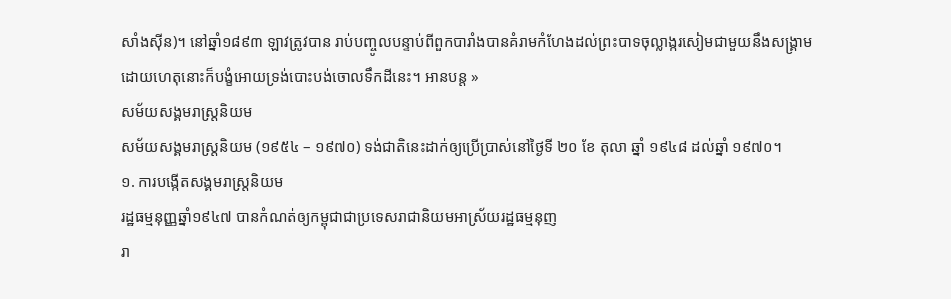សាំងស៊ីន)។ នៅឆ្នាំ១៨៩៣ ឡាវត្រូវបាន រាប់បញ្ចូលបន្ទាប់ពីពួកបារាំងបានគំរាមកំហែងដល់ព្រះបាទចុល្លាង្ករសៀមជាមួយនឹងសង្គ្រាម ដោយហេតុនោះក៏បង្ខំអោយទ្រង់បោះបង់ចោលទឹកដីនេះ។ អានបន្ត »
សម័យសង្គមរាស្រ្តនិយម
សម័យសង្គមរាស្រ្តនិយម (១៩៥៤ – ១៩៧០) ទង់ជាតិនេះដាក់ឲ្យប្រើប្រាស់នៅថ្ងៃទី ២០ ខែ តុលា ឆ្នាំ ១៩៤៨ ដល់ឆ្នាំ ១៩៧០។
១. ការបង្កើតសង្គមរាស្ត្រនិយម
រដ្ឋធម្មនុញ្ញឆ្នាំ១៩៤៧ បានកំណត់ឲ្យកម្ពុជាជាប្រទេសរាជានិយមអាស្រ័យរដ្ឋធម្មនុញ
រា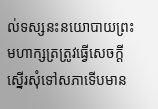ល់ទស្សនះនយោបាយព្រះមហាក្សត្រត្រូវធ្វើសេចក្ដីស្នើរសុំទៅសភាទើបមាន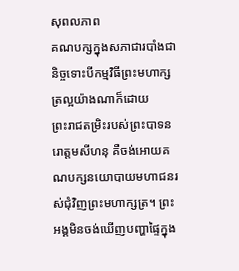សុពលភាព
គណបក្សក្នុងសភាជារបាំងជានិច្ចទោះបីកម្មវិធីព្រះមហាក្សត្រល្អយ៉ាងណាក៏ដោយ
ព្រះរាជតម្រិះរបស់ព្រះបាទនរោត្តមសីហនុ គឺចង់អោយគណបក្សនយោបាយមហាជនរស់ជុំវិញព្រះមហាក្សត្រ។ ព្រះអង្គមិនចង់ឃើញបញ្ហាផ្ទៃក្នុង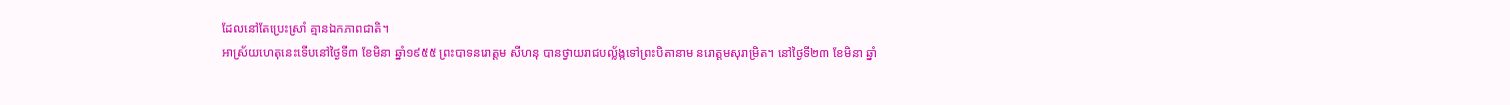ដែលនៅតែប្រេះស្រាំ គ្មានឯកភាពជាតិ។
អាស្រ័យហេតុនេះទើបនៅថ្ងៃទី៣ ខែមិនា ឆ្នាំ១៩៥៥ ព្រះបាទនរោត្តម សីហនុ បានថ្វាយរាជបល្ល័ង្កទៅព្រះបិតានាម នរោត្តមសុរាម្រិត។ នៅថ្ងៃទី២៣ ខែមិនា ឆ្នាំ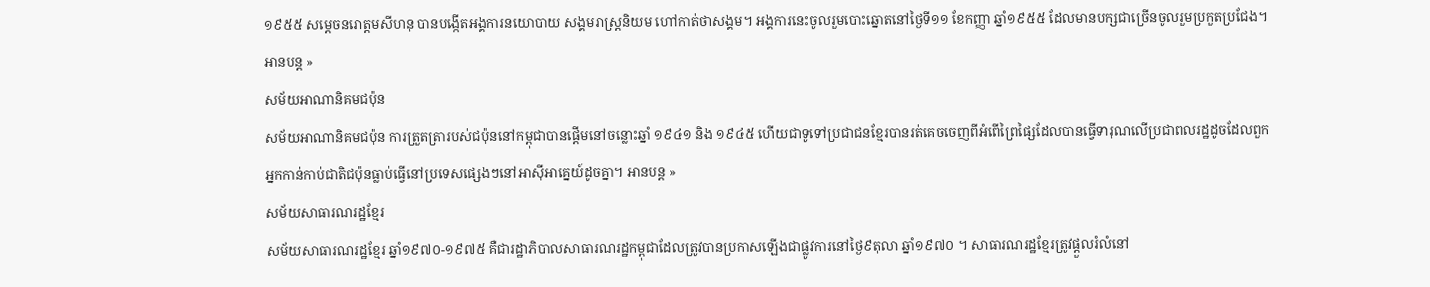១៩៥៥ សម្ដេចនរោត្តមសីហនុ បានបង្កើតអង្គការនយោបាយ សង្គមរាស្រ្តនិយម ហៅកាត់ថាសង្គម។ អង្គការនេះចូលរួមបោះឆ្នោតនៅថ្ងៃទី១១ ខែកញ្ញា ឆ្នាំ១៩៥៥ ដែលមានបក្សជាច្រើនចូលរួមប្រកួតប្រជែង។ អានបន្ត »
សម័យអាណានិគមជប៉ុន
សម័យអាណានិគមជប៉ុន ការត្រួតត្រារបស់ជប៉ុននៅកម្ពុជាបានផ្ដើមនៅចន្លោះឆ្នាំ ១៩៤១ និង ១៩៤៥ ហើយជាទូទៅប្រជាជនខ្មែរបានរត់គេចចេញពីអំពើព្រៃផ្សៃដែលបានធ្វើទារុណលើប្រជាពលរដ្ឋដូចដែលពួកអ្នកកាន់កាប់ជាតិជប៉ុនធ្លាប់ធ្វើនៅប្រទេសផ្សេងៗនៅអាស៊ីអាគ្នេយ៍ដូចគ្នា។ អានបន្ត »
សម័យសាធារណរដ្ឋខ្មែរ
សម័យសាធារណរដ្ឋខ្មែរ ឆ្នាំ១៩៧០-១៩៧៥ គឺជារដ្ឋាភិបាលសាធារណរដ្ឋកម្ពុជាដែលត្រូវបានប្រកាសឡើងជាផ្លូវការនៅថ្ងៃ៩តុលា ឆ្នាំ១៩៧០ ។ សាធារណរដ្ឋខ្មែរត្រូវផ្ដួលរំលំនៅ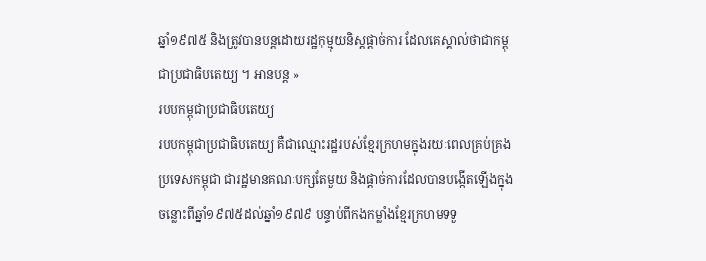ឆ្នាំ១៩៧៥ និងត្រូវបានបន្តដោយរដ្ឋកុម្មុយនិស្តផ្ដាច់ការ ដែលគេស្គាល់ថាជាកម្ពុជាប្រជាធិបតេយ្យ ។ អានបន្ត »
របបកម្ពុជាប្រជាធិបតេយ្យ
របបកម្ពុជាប្រជាធិបតេយ្យ គឺជាឈ្មោះរដ្ឋរបស់ខ្មែរក្រហមក្នុងរយៈពេលគ្រប់គ្រងប្រទេសកម្ពុជា ជារដ្ឋមានគណៈបក្សតែមួយ និងផ្ដាច់ការដែលបានបង្កើតឡើងក្នុងចន្លោះពីឆ្នាំ១៩៧៥ដល់ឆ្នាំ១៩៧៩ បន្ទាប់ពីកងកម្លាំងខ្មែរក្រហមទទួ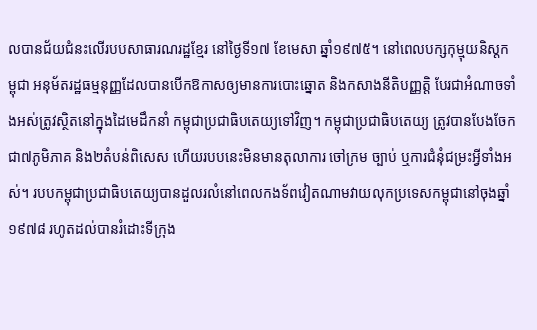លបានជ័យជំនះលើរបបសាធារណរដ្ឋខ្មែរ នៅថ្ងៃទី១៧ ខែមេសា ឆ្នាំ១៩៧៥។ នៅពេលបក្សកុម្មុយនិស្ដកម្ពុជា អនុម័តរដ្ឋធម្មនុញ្ញដែលបានបើកឱកាសឲ្យមានការបោះឆ្នោត និងកសាងនីតិបញ្ញត្តិ បែរជាអំណាចទាំងអស់ត្រូវស្ថិតនៅក្នុងដៃមេដឹកនាំ កម្ពុជាប្រជាធិបតេយ្យទៅវិញ។ កម្ពុជាប្រជាធិបតេយ្យ ត្រូវបានបែងចែកជា៧ភូមិភាគ និង២តំបន់ពិសេស ហើយរបបនេះមិនមានតុលាការ ចៅក្រម ច្បាប់ ឬការជំនុំជម្រះអី្វទាំងអស់។ របបកម្ពុជាប្រជាធិបតេយ្យបានដួលរលំនៅពេលកងទ័ពវៀតណាមវាយលុកប្រទេសកម្ពុជានៅចុងឆ្នាំ១៩៧៨ រហូតដល់បានរំដោះទីក្រុង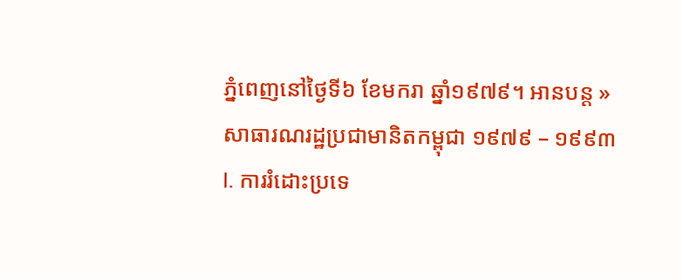ភ្នំពេញនៅថ្ងៃទី៦ ខែមករា ឆ្នាំ១៩៧៩។ អានបន្ត »
សាធារណរដ្ឋប្រជាមានិតកម្ពុជា ១៩៧៩ – ១៩៩៣
I. ការរំដោះប្រទេ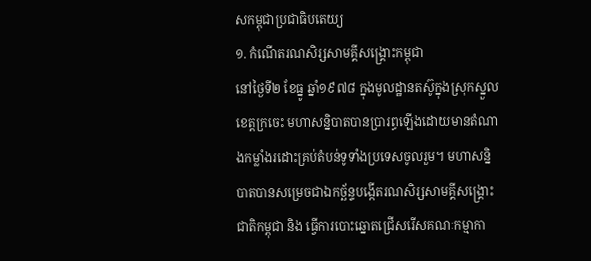សកម្ពុជាប្រជាធិបតេយ្យ
១. កំណើតរណសិរ្សសាមគ្គីសង្គ្រោះកម្ពុជា
នៅថ្ងៃទី២ ខែធ្នូ ឆ្នាំ១៩៧៨ ក្នុងមូលដ្ឋានតស៊ូក្នុងស្រុកស្នួល ខេត្តក្រចេះ មហាសន្និបាតបានប្រារព្ធឡើងដោយមានតំណាងកម្លាំងរដោះគ្រប់តំបន់ទូទាំងប្រទេសចូលរួម។ មហាសន្និបាតបានសម្រេចជាឯកច្ឆ័ន្ទបង្កើតរណសិរ្សសាមគ្គីសង្គ្រោះជាតិកម្ពុជា និង ធ្វើការបោះឆ្នោតជ្រើសរើសគណៈកម្មាកា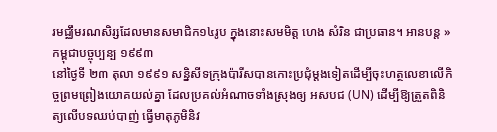រមជ្ឈឹមរណសិរ្សដែលមានសមាជិក១៤រូប ក្នុងនោះសមមិត្ត ហេង សំរិន ជាប្រធាន។ អានបន្ត »
កម្ពុជាបច្ចុប្បន្ប ១៩៩៣
នៅថ្ងៃទី ២៣ តុលា ១៩៩១ សន្និសីទក្រុងប៉ារីសបានកោះប្រជុំម្ដងទៀតដើម្បីចុះហត្ថលេខាលើកិច្ចព្រមព្រៀងយោគយល់គ្នា ដែលប្រគល់អំណាចទាំងស្រុងឲ្យ អសបជ (UN) ដើម្បីឱ្យត្រួតពិនិត្យលើបទឈប់បាញ់ ធ្វើមាតុភូមិនិវ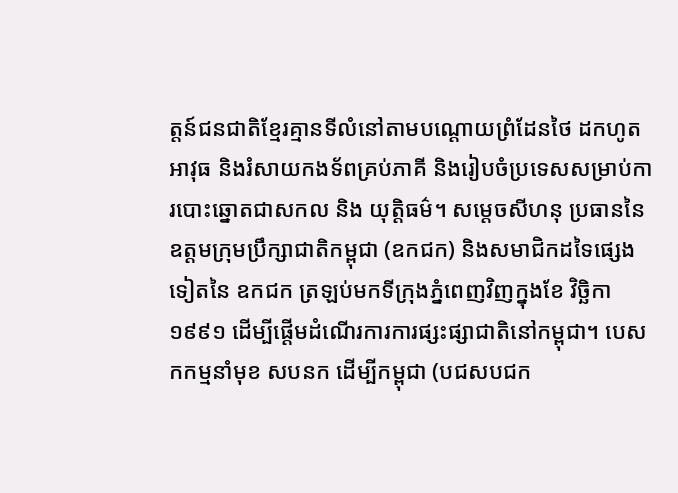ត្តន៍ជនជាតិខ្មែរគ្មានទីលំនៅតាមបណ្ដោយព្រំដែនថៃ ដកហូតអាវុធ និងរំសាយកងទ័ពគ្រប់ភាគី និងរៀបចំប្រទេសសម្រាប់ការបោះឆ្នោតជាសកល និង យុត្តិធម៌។ សម្ដេចសីហនុ ប្រធាននៃឧត្តមក្រុមប្រឹក្សាជាតិកម្ពុជា (ឧកជក) និងសមាជិកដទៃផ្សេងទៀតនៃ ឧកជក ត្រឡប់មកទីក្រុងភ្នំពេញវិញក្នុងខែ វិច្ឆិកា ១៩៩១ ដើម្បីផ្ដើមដំណើរការការផ្សះផ្សាជាតិនៅកម្ពុជា។ បេសកកម្មនាំមុខ សបនក ដើម្បីកម្ពុជា (បជសបជក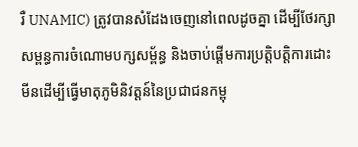រឺ UNAMIC) ត្រូវបានសំដែងចេញនៅពេលដូចគ្នា ដើម្បីថែរក្សាសម្ពន្ធការចំណោមបក្សសម្ព័ន្ធ និងចាប់ផ្ដើមការប្រត្តិបត្តិការដោះមីនដើម្បីធ្វើមាតុភូមិនិវត្តន៍នៃប្រជាជនកម្ពុ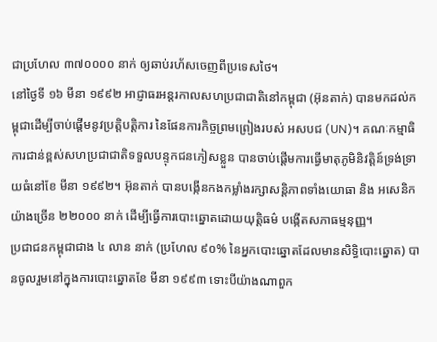ជាប្រហែល ៣៧០០០០ នាក់ ឲ្យឆាប់រហ័សចេញពីប្រទេសថៃ។
នៅថ្ងៃទី ១៦ មីនា ១៩៩២ អាជ្ញាធរអន្តរកាលសហប្រជាជាតិនៅកម្ពុជា (អ៊ុនតាក់) បានមកដល់កម្ពុជាដើម្បីចាប់ផ្ដើមនូវប្រត្តិបត្តិការ នៃផែនការកិច្ចព្រមព្រៀងរបស់ អសបជ (UN)។ គណៈកម្មាធិការជាន់ខ្ពស់សហប្រជាជាតិទទួលបន្ទុកជនភៀសខ្លួន បានចាប់ផ្ដើមការធ្វើមាតុភូមិនិវត្តិន៍ទ្រង់ទ្រាយធំនៅខែ មីនា ១៩៩២។ អ៊ុនតាក់ បានបង្កើនកងកម្លាំងរក្សាសន្តិភាពទាំងយោធា និង អសេនិកយ៉ាងច្រើន ២២០០០ នាក់ ដើម្បីធ្វើការបោះឆ្នោតដោយយុត្តិធម៌ បង្កើតសភាធម្មនុញ្ញ។
ប្រជាជនកម្ពុជាជាង ៤ លាន នាក់ (ប្រហែល ៩០% នៃអ្នកបោះឆ្នោតដែលមានសិទ្ធិបោះឆ្នោត) បានចូលរួមនៅក្នុងការបោះឆ្នោតខែ មីនា ១៩៩៣ ទោះបីយ៉ាងណាពួក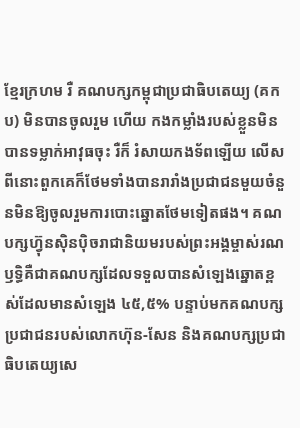ខ្មែរក្រហម រឺ គណបក្សកម្ពុជាប្រជាធិបតេយ្យ (គកប) មិនបានចូលរួម ហើយ កងកម្លាំងរបស់ខ្លួនមិនបានទម្លាក់អាវុធចុះ រឺក៏ រំសាយកងទ័ពឡើយ លើសពីនោះពួកគេក៏ថែមទាំងបានរារាំងប្រជាជនមួយចំនួនមិនឱ្យចូលរួមការបោះឆ្នោតថែមទៀតផង។ គណបក្សហ៊្វុនស៊ិនប៉ិចរាជានិយមរបស់ព្រះអង្គម្ចាស់រណឫទ្ធិគឺជាគណបក្សដែលទទួលបានសំឡេងឆ្នោតខ្ពស់ដែលមានសំឡេង ៤៥,៥% បន្ទាប់មកគណបក្សប្រជាជនរបស់លោកហ៊ុន-សែន និងគណបក្សប្រជាធិបតេយ្យសេ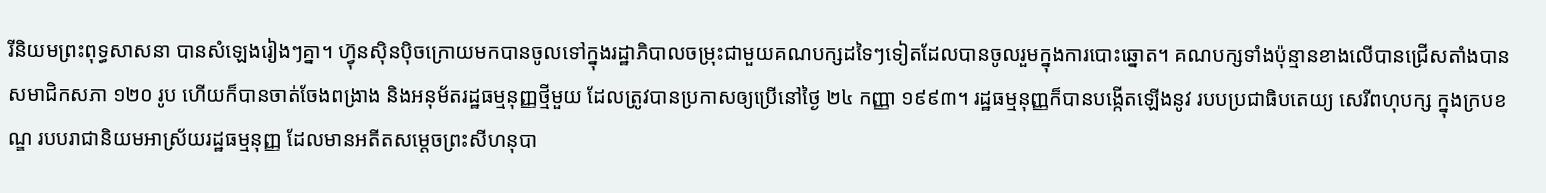រីនិយមព្រះពុទ្ធសាសនា បានសំឡេងរៀងៗគ្នា។ ហ៊្វុនស៊ិនប៉ិចក្រោយមកបានចូលទៅក្នុងរដ្ឋាភិបាលចម្រុះជាមួយគណបក្សដទៃៗទៀតដែលបានចូលរួមក្នុងការបោះឆ្នោត។ គណបក្សទាំងប៉ុន្មានខាងលើបានជ្រើសតាំងបានសមាជិកសភា ១២០ រូប ហើយក៏បានចាត់ចែងពង្រាង និងអនុម័តរដ្ឋធម្មនុញ្ញថ្មីមួយ ដែលត្រូវបានប្រកាសឲ្យប្រើនៅថ្ងៃ ២៤ កញ្ញា ១៩៩៣។ រដ្ឋធម្មនុញ្ញក៏បានបង្កើតឡើងនូវ របបប្រជាធិបតេយ្យ សេរីពហុបក្ស ក្នុងក្របខណ្ឌ របបរាជានិយមអាស្រ័យរដ្ឋធម្មនុញ្ញ ដែលមានអតីតសម្ដេចព្រះសីហនុបា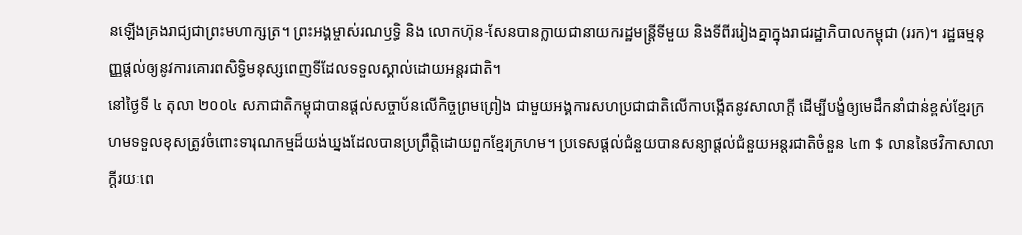នឡើងគ្រងរាជ្យជាព្រះមហាក្សត្រ។ ព្រះអង្គម្ចាស់រណឫទ្ធិ និង លោកហ៊ុន-សែនបានក្លាយជានាយករដ្ឋមន្ត្រីទីមួយ និងទីពីររៀងគ្នាក្នុងរាជរដ្ឋាភិបាលកម្ពុជា (ររក)។ រដ្ឋធម្មនុញ្ញផ្ដល់ឲ្យនូវការគោរពសិទ្ធិមនុស្សពេញទីដែលទទួលស្គាល់ដោយអន្តរជាតិ។
នៅថ្ងៃទី ៤ តុលា ២០០៤ សភាជាតិកម្ពុជាបានផ្ដល់សច្ចាប័នលើកិច្ចព្រមព្រៀង ជាមួយអង្គការសហប្រជាជាតិលើកាបង្កើតនូវសាលាក្ដី ដើម្បីបង្ខំឲ្យមេដឹកនាំជាន់ខ្ពស់ខ្មែរក្រហមទទួលខុសត្រូវចំពោះទារុណកម្មដ៏យង់ឃ្នងដែលបានប្រព្រឹត្តិដោយពួកខ្មែរក្រហម។ ប្រទេសផ្ដល់ជំនួយបានសន្យាផ្ដល់ជំនួយអន្តរជាតិចំនួន ៤៣ $ លាននៃថវិកាសាលាក្ដីរយៈពេ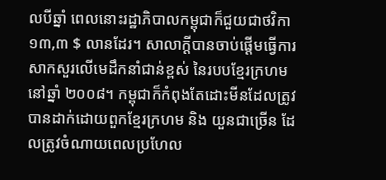លបីឆ្នាំ ពេលនោះរដ្ឋាភិបាលកម្ពុជាក៏ជួយជាថវិកា ១៣,៣ $ លានដែរ។ សាលាក្ដីបានចាប់ផ្ដើមធ្វើការសាកសួរលើមេដឹកនាំជាន់ខ្ពស់ នៃរបបខ្មែរក្រហមនៅឆ្នាំ ២០០៨។ កម្ពុជាក៏កំពុងតែដោះមីនដែលត្រូវបានដាក់ដោយពួកខ្មែរក្រហម និង យួនជាច្រើន ដែលត្រូវចំណាយពេលប្រហែល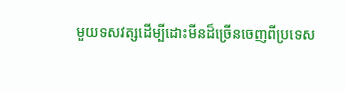មួយទសវត្សដើម្បីដោះមីនដ៏ច្រើនចេញពីប្រទេស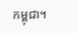កម្ពុជា។